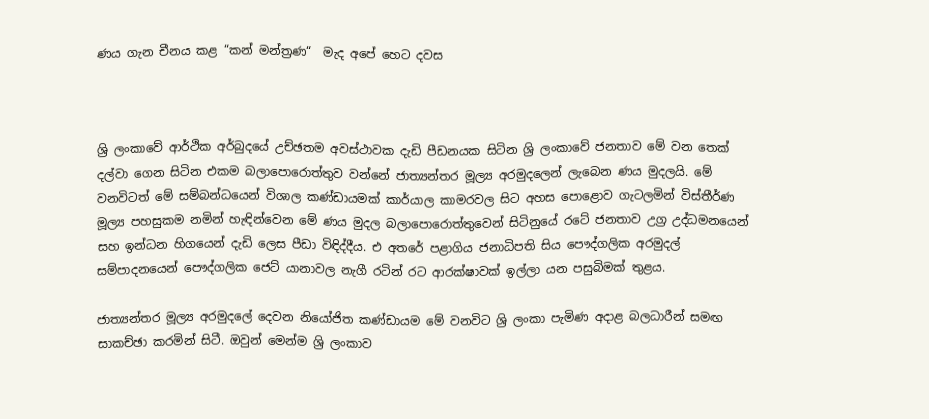ණය ගැන චීනය කළ “කන් මන්ත්‍රණ“  මැද අපේ හෙට දවස



ශ්‍රි ලංකාවේ ආර්ථික අර්බුදයේ උච්ඡතම අවස්ථාවක දැඩි පීඩනයක සිටින ශ්‍රි ලංකාවේ ජනතාව මේ වන තෙක් දල්වා ගෙන සිටින එකම බලාපොරොත්තුව වන්නේ ජාත්‍යන්තර මූල්‍ය අරමුදලෙන් ලැබෙන ණය මුදලයි. මේ වනවිටත් මේ සම්බන්ධයෙන් විශාල කණ්ඩායමක් කාර්යාල කාමරවල සිට අහස පොළොව ගැටලමින් විස්තීර්ණ මූල්‍ය පහසුකම නමින් හැඳින්වෙන මේ ණය මුදල බලාපොරොත්තුවෙන් සිටිනුයේ රටේ ජනතාව උග්‍ර උද්ධමනයෙන් සහ ඉන්ධන හිගයෙන් දැඩි ලෙස පීඩා විඳිද්දීය. එ අතරේ පළාගිය ජනාධිපති සිය පෞද්ගලික අරමුදල් සම්පාදනයෙන් පෞද්ගලික ජෙට් යානාවල නැගී රටින් රට ආරක්ෂාවක් ඉල්ලා යන පසුබිමක් තුළය.

ජාත්‍යන්තර මූල්‍ය අරමුදලේ දෙවන නියෝජිත කණ්ඩායම මේ වනවිට ශ්‍රි ලංකා පැමිණ අදාළ බලධාරීන් සමඟ සාකච්ඡා කරමින් සිටී. ඔවුන් මෙන්ම ශ්‍රි ලංකාව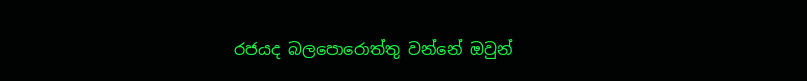රජයද බලපොරොත්තු වන්නේ ඔවුන්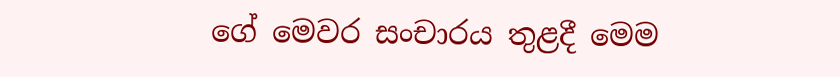ගේ මෙවර සංචාරය තුළදී මෙම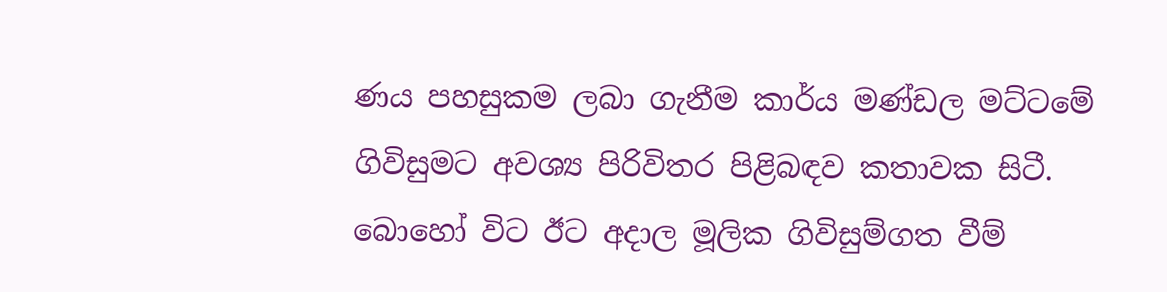ණය පහසුකම ලබා ගැනීම කාර්ය මණ්ඩල මට්ටමේ ගිවිසුමට අවශ්‍ය පිරිවිතර පිළිබඳව කතාවක සිටී. බොහෝ විට ඊට අදාල මූලික ගිවිසුම්ගත වීම්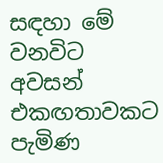සඳහා මේ වනවිට අවසන් එකඟතාවකට පැමිණ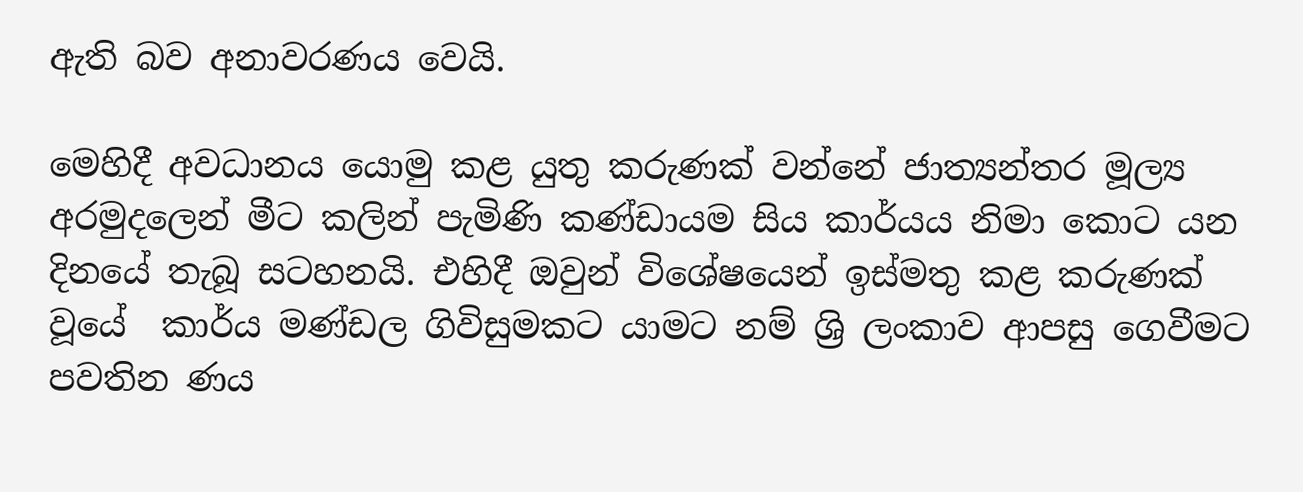ඇති බව අනාවරණය වෙයි.

මෙහිදී අවධානය යොමු කළ යුතු කරුණක් වන්නේ ජාත්‍යන්තර මූල්‍ය අරමුදලෙන් මීට කලින් පැමිණි කණ්ඩායම සිය කාර්යය නිමා කොට යන දිනයේ තැබූ සටහනයි. එහිදී ඔවුන් විශේෂයෙන් ඉස්මතු කළ කරුණක් වූයේ  කාර්ය මණ්ඩල ගිවිසුමකට යාමට නම් ශ්‍රි ලංකාව ආපසු ගෙවීමට පවතින ණය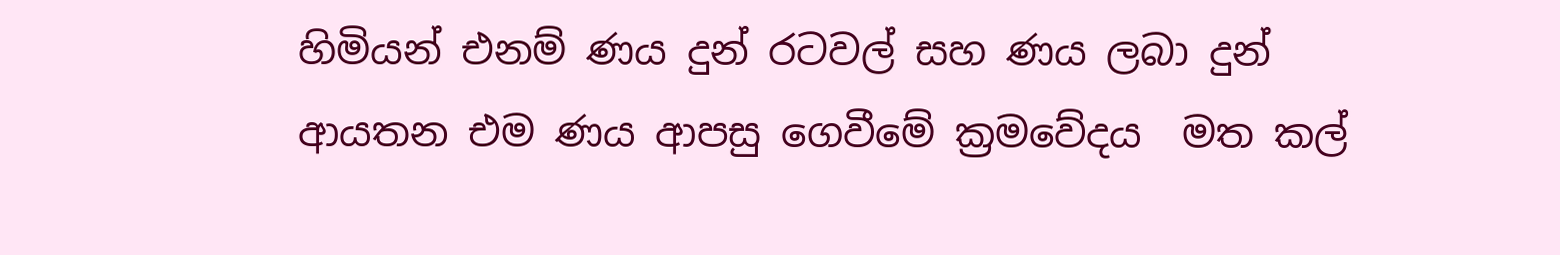හිමියන් එනම් ණය දුන් රටවල් සහ ණය ලබා දුන් ආයතන එම ණය ආපසු ගෙවීමේ ක්‍රමවේදය  මත කල්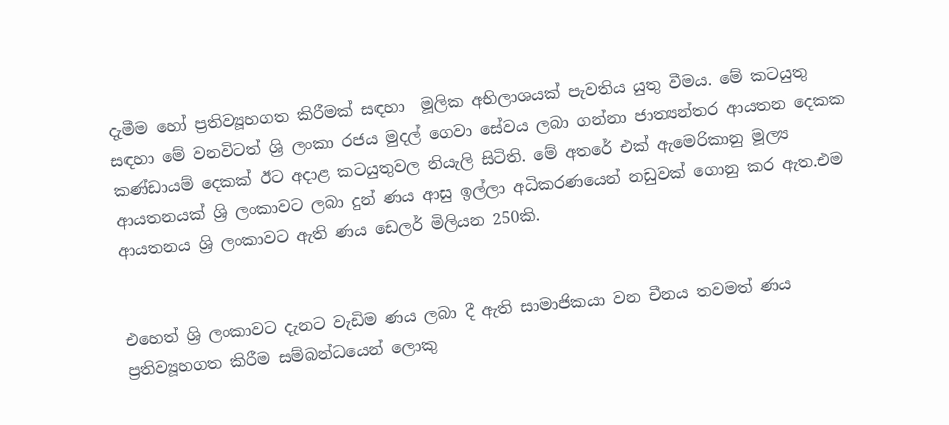දැමීම හෝ ප්‍රතිව්‍යූහගත කිරීමක් සඳහා  මූලික අභිලාශයක් පැවතිය යුතු වීමය. මේ කටයුතු සඳහා මේ වනවිටත් ශ්‍රි ලංකා රජය මුදල් ගෙවා සේවය ලබා ගන්නා ජාත්‍යන්තර ආයතන දෙකක කණ්ඩායම් දෙකක් ඊට අදාළ කටයුතුවල නියැලි සිටිති. මේ අතරේ එක් ඇමෙරිකානු මූල්‍ය ආයතනයක් ශ්‍රි ලංකාවට ලබා දුන් ණය ආසු ඉල්ලා අධිකරණයෙන් නඩුවක් ගොනු කර ඇත.එම ආයතනය ශ්‍රි ලංකාවට ඇති ණය ඩෙලර් මිලියන 250කි.


එහෙත් ශ්‍රි ලංකාවට දැනට වැඩිම ණය ලබා දී ඇති සාමාජිකයා වන චීනය තවමත් ණය ප්‍රතිව්‍යූහගත කිරීම සම්බන්ධයෙන් ලොකු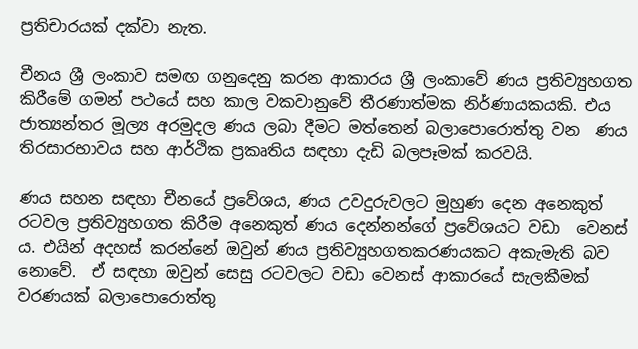ප්‍රතිචාරයක් දක්වා නැත.

චීනය ශ්‍රී ලංකාව සමඟ ගනුදෙනු කරන ආකාරය ශ්‍රී ලංකාවේ ණය ප්‍රතිව්‍යුහගත කිරීමේ ගමන් පථයේ සහ කාල වකවානුවේ තීරණාත්මක නිර්ණායකයකි. එය ජාත්‍යන්තර මූල්‍ය අරමුදල ණය ලබා දීමට මත්තෙන් බලාපොරොත්තු වන  ණය තිරසාරභාවය සහ ආර්ථික ප්‍රකෘතිය සඳහා දැඩි බලපෑමක් කරවයි.

ණය සහන සඳහා චීනයේ ප්‍රවේශය, ණය උවදුරුවලට මුහුණ දෙන අනෙකුත් රටවල ප්‍රතිව්‍යුහගත කිරීම අනෙකුත් ණය දෙන්නන්ගේ ප්‍රවේශයට වඩා  වෙනස් ය. එයින් අදහස් කරන්නේ ඔවුන් ණය ප්‍රතිව්‍යූහගතකරණයකට අකැමැති බව නොවේ.  ඒ සඳහා ඔවුන් සෙසු රටවලට වඩා වෙනස් ආකාරයේ සැලකීමක් වරණයක් බලාපොරොත්තු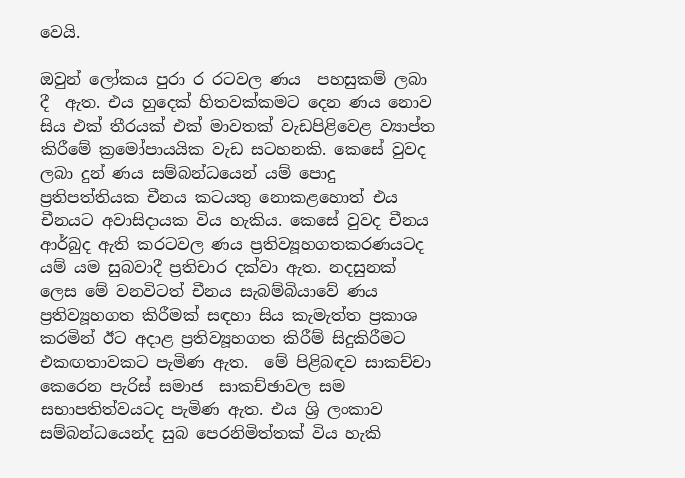වෙයි.

ඔවුන් ලෝකය පුරා ර රටවල ණය  පහසුකම් ලබා දී  ඇත. එය හුදෙක් හිතවක්කමට දෙන ණය නොව  සිය එක් තීරයක් එක් මාවතක් වැඩපිළිවෙළ ව්‍යාප්ත  කිරීමේ ක්‍රමෝපායයික වැඩ සටහනකි. කෙසේ වුවද  ලබා දුන් ණය සම්බන්ධයෙන් යම් පොදු ප්‍රතිපත්තියක චීනය කටයතු නොකළහොත් එය චීනයට අවාසිදායක විය හැකිය. කෙසේ වුවද චීනය ආර්බුද ඇති කරටවල ණය ප්‍රතිව්‍යූහගතකරණයටද යම් යම සුබවාදී ප්‍රතිචාර දක්වා ඇත. නදසුනක් ලෙස මේ වනවිටත් චීනය සැබම්බියාවේ ණය ප්‍රතිව්‍යූහගත කිරීමක් සඳහා සිය කැමැත්ත ප්‍රකාශ කරමින් ඊට අදාළ ප්‍රතිව්‍යූහගත කිරීම් සිදුකිරීමට එකඟතාවකට පැමිණ ඇත.  මේ පිළිබඳව සාකච්චා කෙරෙන පැරිස් සමාජ  සාකච්ඡාවල සම සභාපතිත්වයටද පැමිණ ඇත. එය ශ්‍රි ලංකාව සම්බන්ධයෙන්ද සුබ පෙරනිමිත්තක් විය හැකි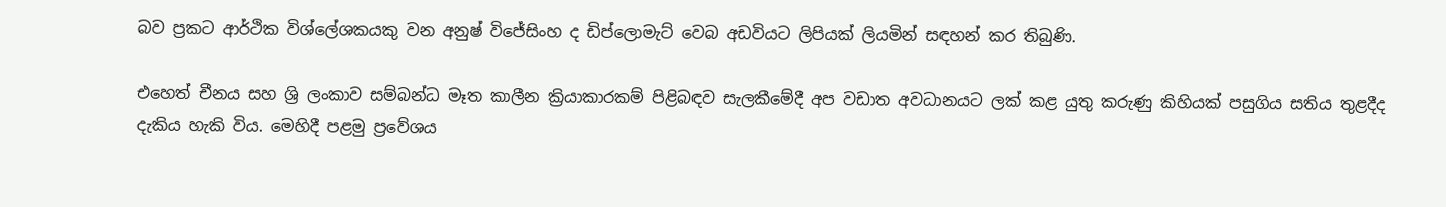බව ප්‍රකට ආර්ථික විශ්ලේශකයකු වන අනුෂ් විජේසිංහ ද ඩිප්ලොමැට් වෙබ අඩවියට ලිපියක් ලියමින් සඳහන් කර තිබුණි.

එහෙත් චීනය සහ ශ්‍රි ලංකාව සම්බන්ධ මෑත කාලීන ක්‍රියාකාරකම් පිළිබඳව සැලකීමේදී අප වඩාත අවධානයට ලක් කළ යුතු කරුණු කිහියක් පසුගිය සතිය තුළදීද දැකිය හැකි විය. මෙහිදී පළමු ප්‍රවේශය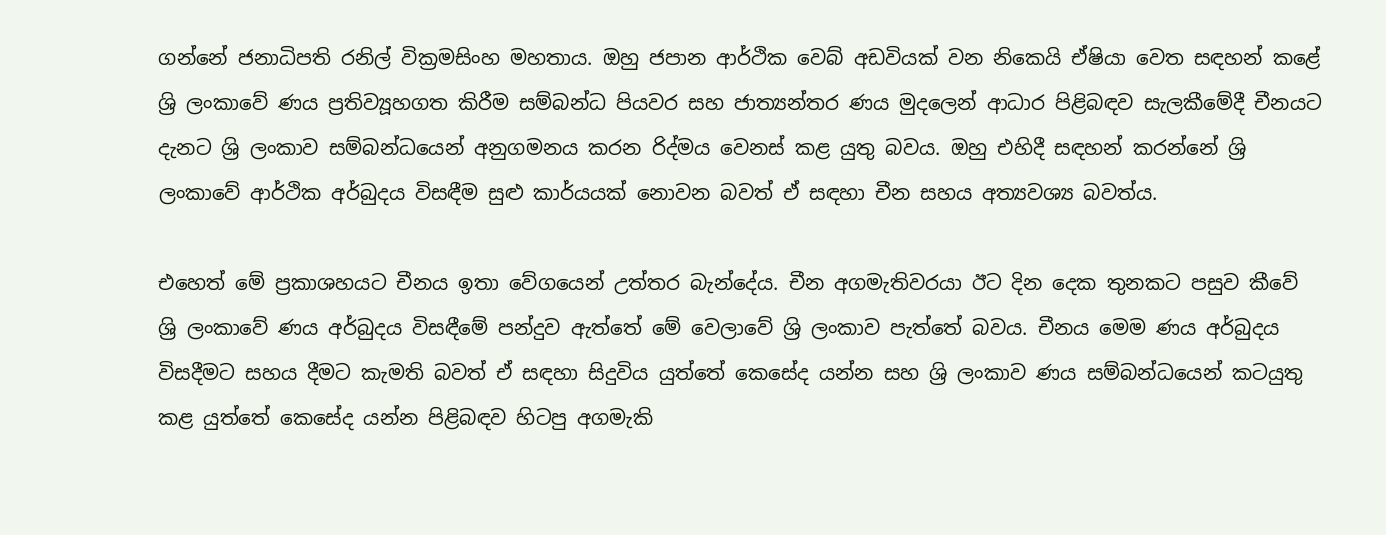ගන්නේ ජනාධිපති රනිල් වික්‍රමසිංහ මහතාය. ඔහු ජපාන ආර්ථික වෙබ් අඩවියක් වන නිකෙයි ඒෂියා වෙත සඳහන් කළේ ශ්‍රි ලංකාවේ ණය ප්‍රතිව්‍යූහගත කිරීම සම්බන්ධ පියවර සහ ජාත්‍යන්තර ණය මුදලෙන් ආධාර පිළිබඳව සැලකීමේදී චීනයට දැනට ශ්‍රි ලංකාව සම්බන්ධයෙන් අනුගමනය කරන රිද්මය වෙනස් කළ යුතු බවය. ඔහු එහිදී සඳහන් කරන්නේ ශ්‍රි ලංකාවේ ආර්ථික අර්බුදය විසඳීම සුළු කාර්යයක් නොවන බවත් ඒ සඳහා චීන සහය අත්‍යවශ්‍ය බවත්ය.

එහෙත් මේ ප්‍රකාශහයට චීනය ඉතා වේගයෙන් උත්තර බැන්දේය. චීන අගමැතිවරයා ඊට දින දෙක තුනකට පසුව කීවේ ශ්‍රි ලංකාවේ ණය අර්බුදය විසඳීමේ පන්දුව ඇත්තේ මේ වෙලාවේ ශ්‍රි ලංකාව පැත්තේ බවය. චීනය මෙම ණය අර්බුදය විසදීමට සහය දීමට කැමති බවත් ඒ සඳහා සිදුවිය යුත්තේ කෙසේද යන්න සහ ශ්‍රි ලංකාව ණය සම්බන්ධයෙන් කටයුතු කළ යුත්තේ කෙසේද යන්න පිළිබඳව හිටපු අගමැකි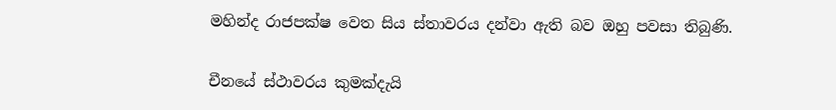මහින්ද රාජපක්ෂ වෙත සිය ස්තාවරය දන්වා ඇති බව ඔහු පවසා තිබුණි.

චීනයේ ස්ථාවරය කුමක්දැයි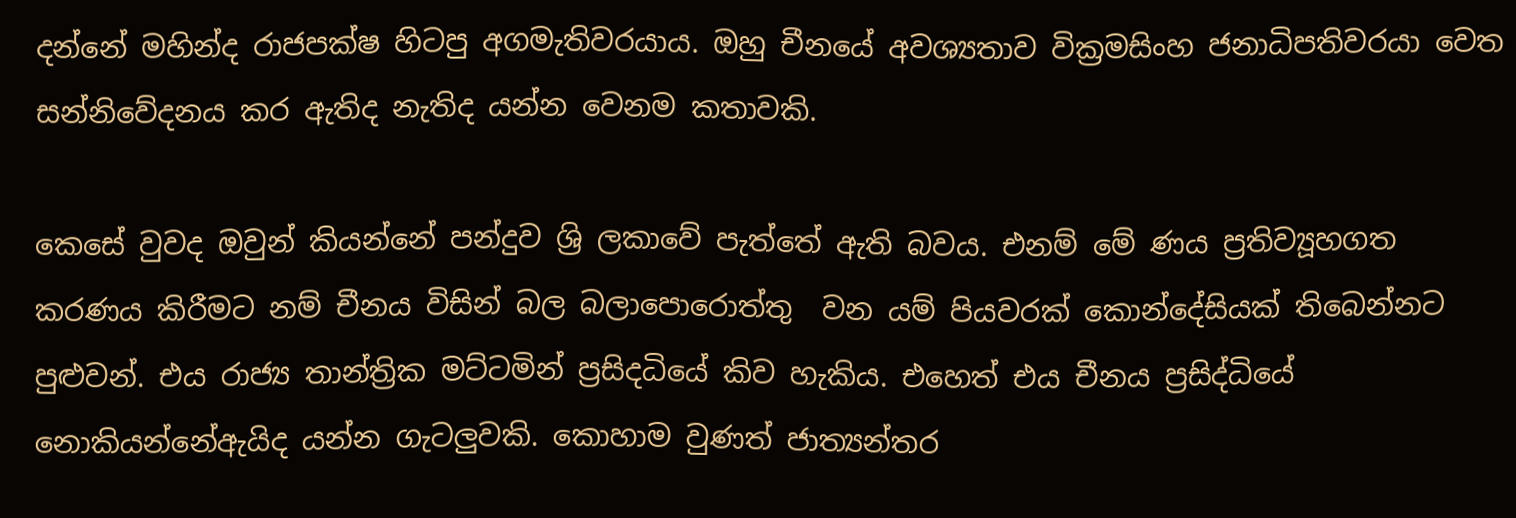දන්නේ මහින්ද රාජපක්ෂ හිටපු අගමැතිවරයාය. ඔහු චීනයේ අවශ්‍යතාව වික්‍රමසිංහ ජනාධිපතිවරයා වෙත සන්නිවේදනය කර ඇතිද නැතිද යන්න වෙනම කතාවකි.

කෙසේ වුවද ඔවුන් කියන්නේ පන්දුව ශ්‍රි ලකාවේ පැත්තේ ඇති බවය. එනම් මේ ණය ප්‍රතිව්‍යූහගත කරණය කිරීමට නම් චීනය විසින් බල බලාපොරොත්තු  වන යම් පියවරක් කොන්දේසියක් තිබෙන්නට පුළුවන්. එය රාජ්‍ය තාන්ත්‍රික මට්ටමින් ප්‍රසිදධියේ කිව හැකිය. එහෙත් එය චීනය ප්‍රසිද්ධියේ නොකියන්නේඇයිද යන්න ගැටලුවකි. කොහාම වුණත් ජාත්‍යන්තර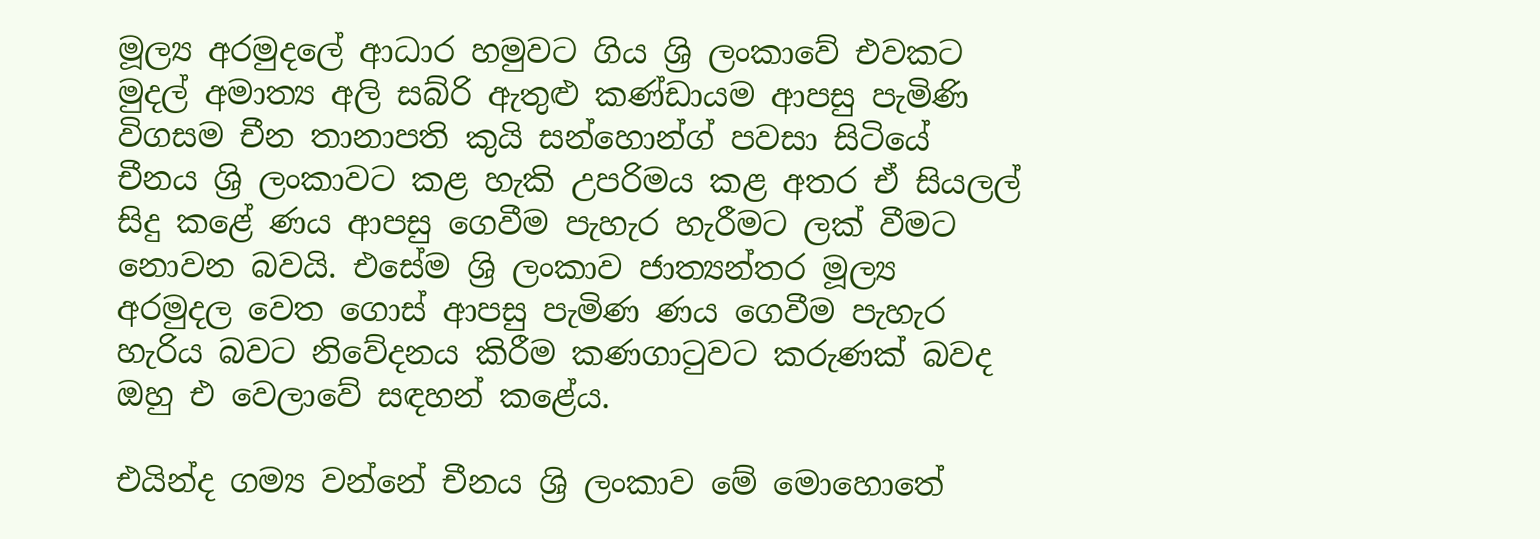මූල්‍ය අරමුදලේ ආධාර හමුවට ගිය ශ්‍රි ලංකාවේ එවකට මුදල් අමාත්‍ය අලි සබ්රි ඇතුළු කණ්ඩායම ආපසු පැමිණි විගසම චීන තානාපති කුයි සන්හොන්ග් පවසා සිටියේ චීනය ශ්‍රි ලංකාවට කළ හැකි උපරිමය කළ අතර ඒ සියලල් සිදු කළේ ණය ආපසු ගෙවීම පැහැර හැරීමට ලක් වීමට නොවන බවයි. එසේම ශ්‍රි ලංකාව ජාත්‍යන්තර මූල්‍ය අරමුදල වෙත ගොස් ආපසු පැමිණ ණය ගෙවීම පැහැර හැරිය බවට නිවේදනය කිරීම කණගාටුවට කරුණක් බවද ඔහු එ වෙලාවේ සඳහන් කළේය.

එයින්ද ගම්‍ය වන්නේ චීනය ශ්‍රි ලංකාව මේ මොහොතේ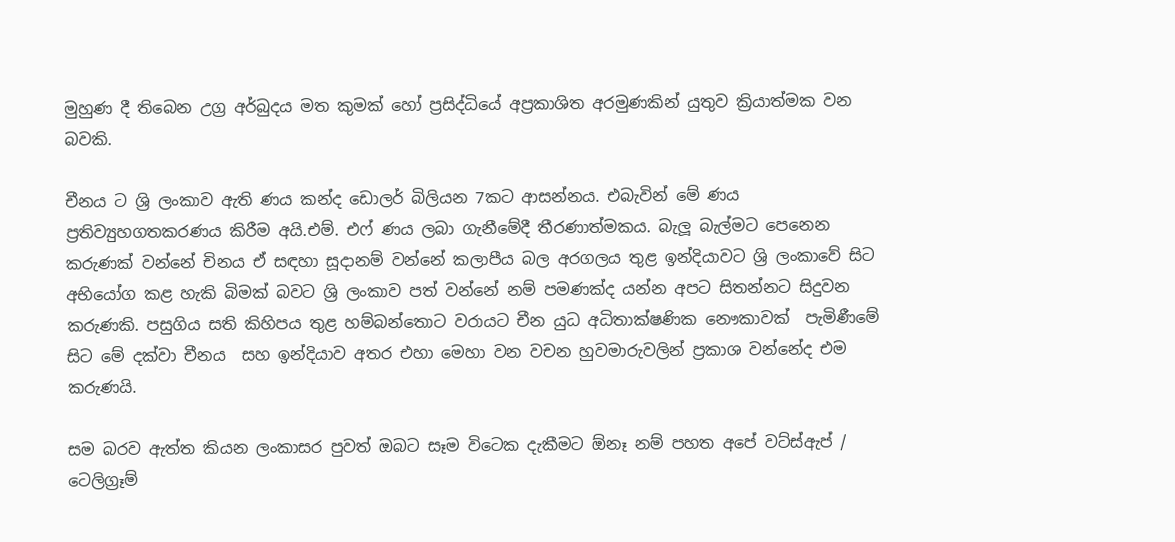මුහුණ දී තිබෙන උග්‍ර අර්බුදය මත කුමක් හෝ ප්‍රසිද්ධියේ අප්‍රකාශිත අරමුණකින් යුතුව ක්‍රියාත්මක වන බවකි.

චීනය ට ශ්‍රි ලංකාව ඇති ණය කන්ද ඩොලර් බිලියන 7කට ආසන්නය. එබැවින් මේ ණය ප්‍රතිව්‍යුහගතකරණය කිරීම අයි.එම්. එෆ් ණය ලබා ගැනීමේදී තීරණාත්මකය. බැලූ බැල්මට පෙනෙන කරුණක් වන්නේ චිනය ඒ සඳහා සූදානම් වන්නේ කලාපීය බල අරගලය තුළ ඉන්දියාවට ශ්‍රි ලංකාවේ සිට අභියෝග කළ හැකි බිමක් බවට ශ්‍රි ලංකාව පත් වන්නේ නම් පමණක්ද යන්න අපට සිතන්නට සිදුවන කරුණකි. පසුගිය සති කිහිපය තුළ හම්බන්තොට වරායට චීන යුධ අධිතාක්ෂණික නෞකාවක්  පැමිණීමේ සිට මේ දක්වා චීනය  සහ ඉන්දියාව අතර එහා මෙහා වන වචන හුවමාරුවලින් ප්‍රකාශ වන්නේද එම කරුණයි.

සම බරව ඇත්ත කියන ලංකාසර පුවත් ඔබට සෑම විටෙක දැකීමට ඕනෑ නම් පහත අපේ වට්ස්ඇප් / ටෙලිග්‍රෑම්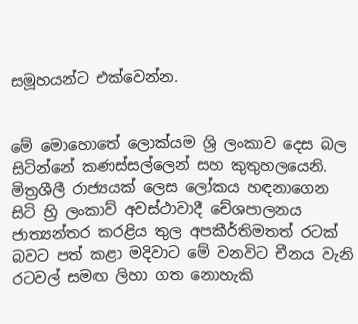සමූහයන්ට එක්වෙන්න.


මේ මොහොතේ ලොක්යම ශ්‍රි ලංකාව දෙස බල සිටින්නේ කණස්සල්ලෙන් සහ කුතුහලයෙනි. මිත්‍රශීලී රාජ්‍යයක් ලෙස ලෝකය හඳනාගෙන සිටි හ්‍රි ලංකාව් අවස්ථාවාදී චේශපාලනය ජාත්‍යන්තර කරළිය තුල අපකීර්තිමතත් රටක් බවට පත් කළා මදිවාට මේ වනවිට චීනය වැනි රටවල් සමඟ ලිහා ගත නොහැකි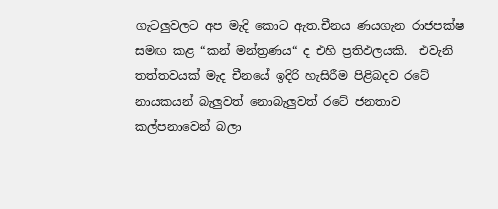ගැටලුවලට අප මැදි කොට ඇත.චීනය ණයගැන රාජපක්ෂ සමඟ කළ “කන් මන්ත්‍රණය“ ද එහි ප්‍රතිඵලයකි.  එවැනි තත්තවයක් මැද චීනයේ ඉදිරි හැසිරීම පිළිබදව රටේ නායකයන් බැලුවත් නොබැලුවත් රටේ ජනතාව කල්පනාවෙන් බලා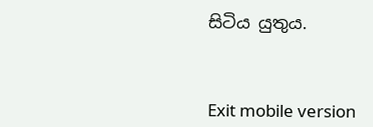සිටිය යුතුය.



Exit mobile version